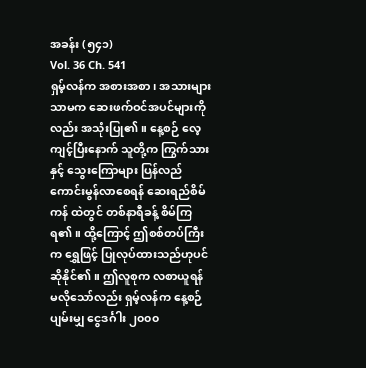အခန်း (၅၄၁)
Vol. 36 Ch. 541
ရှမ့်လန်က အစားအစာ၊ အသားများသာမက ဆေးဖက်ဝင်အပင်များကိုလည်း အသုံးပြု၏။ နေ့စဉ် လေ့ကျင့်ပြီးနောက် သူတို့က ကြွက်သားနှင့် သွေးကြောများ ပြန်လည်ကောင်းမွန်လာစေရန် ဆေးရည်စိမ်ကန် ထဲတွင် တစ်နာရီခန့် စိမ်ကြရ၏။ ထို့ကြောင့် ဤစစ်တပ်ကြီးက ရွှေဖြင့် ပြုလုပ်ထားသည်ဟုပင် ဆိုနိုင်၏။ ဤလူစုက လစာယူရန် မလိုသော်လည်း ရှမ့်လန်က နေ့စဉ် ပျမ်းမျှ ငွေဒင်္ဂါး ၂၀၀၀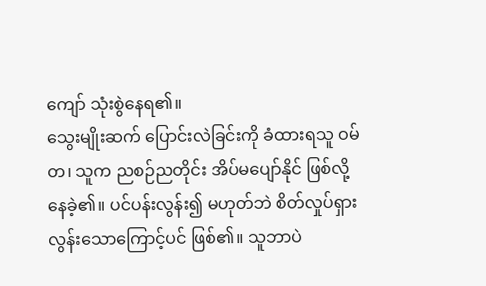ကျော် သုံးစွဲနေရ၏။
သွေးမျိုးဆက် ပြောင်းလဲခြင်းကို ခံထားရသူ ဝမ်တ၊ သူက ညစဉ်ညတိုင်း အိပ်မပျော်နိုင် ဖြစ်လို့နေခဲ့၏။ ပင်ပန်းလွန်း၍ မဟုတ်ဘဲ စိတ်လှုပ်ရှားလွန်းသောကြောင့်ပင် ဖြစ်၏။ သူဘာပဲ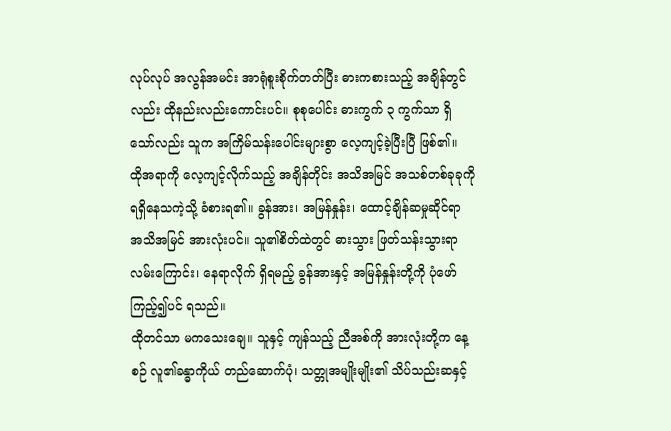လုပ်လုပ် အလွန်အမင်း အာရုံစူးစိုက်တတ်ပြီး ဓားကစားသည့် အချိန်တွင်လည်း ထိုနည်းလည်းကောင်းပင်။ စုစုပေါင်း ဓားကွက် ၃ ကွက်သာ ရှိသော်လည်း သူက အကြိမ်သန်းပေါင်းများစွာ လေ့ကျင့်ခဲ့ပြီးပြီ ဖြစ်၏။
ထိုအရာကို လေ့ကျင့်လိုက်သည့် အချိန်တိုင်း အသိအမြင် အသစ်တစ်ခုခုကို ရရှိနေသကဲ့သို့ ခံစားရ၏။ ခွန်အား၊ အမြန်နှုန်း၊ ထောင့်ချိန်ဆမှုဆိုင်ရာ အသိအမြင် အားလုံးပင်။ သူ၏စိတ်ထဲတွင် ဓားသွား ဖြတ်သန်းသွားရာ လမ်းကြောင်း၊ နေရာလိုက် ရှိရမည့် ခွန်အားနှင့် အမြန်နှုန်းတို့ကို ပုံဖော်ကြည့်၍ပင် ရသည်။
ထိုတင်သာ မကသေးချေ။ သူနှင့် ကျန်သည့် ညီအစ်ကို အားလုံးတို့က နေ့စဉ် လူ၏ခန္ဓာကိုယ် တည်ဆောက်ပုံ၊ သတ္တုအမျိုးမျိုး၏ သိပ်သည်းဆနှင့်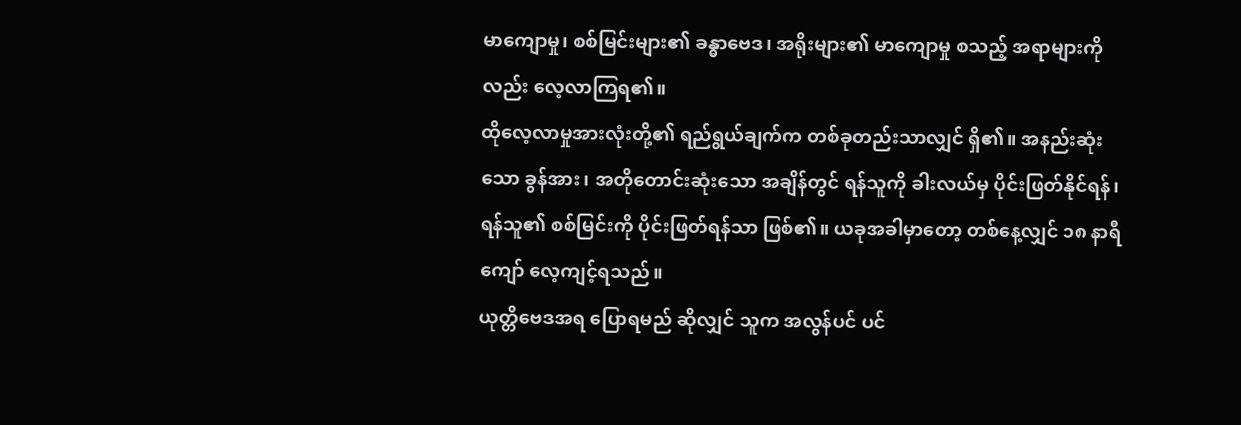မာကျောမှု၊ စစ်မြင်းများ၏ ခန္ဓာဗေဒ၊ အရိုးများ၏ မာကျောမှု စသည့် အရာများကိုလည်း လေ့လာကြရ၏။
ထိုလေ့လာမှုအားလုံးတို့၏ ရည်ရွယ်ချက်က တစ်ခုတည်းသာလျှင် ရှိ၏။ အနည်းဆုံးသော ခွန်အား၊ အတိုတောင်းဆုံးသော အချိန်တွင် ရန်သူကို ခါးလယ်မှ ပိုင်းဖြတ်နိုင်ရန်၊ ရန်သူ၏ စစ်မြင်းကို ပိုင်းဖြတ်ရန်သာ ဖြစ်၏။ ယခုအခါမှာတော့ တစ်နေ့လျှင် ၁၈ နာရီကျော် လေ့ကျင့်ရသည်။
ယုတ္တိဗေဒအရ ပြောရမည် ဆိုလျှင် သူက အလွန်ပင် ပင်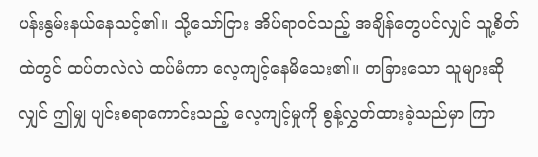ပန်းနွမ်းနယ်နေသင့်၏။ သို့သော်ငြား အိပ်ရာဝင်သည့် အချိန်တွေပင်လျှင် သူ့စိတ်ထဲတွင် ထပ်တလဲလဲ ထပ်မံကာ လေ့ကျင့်နေမိသေး၏။ တခြားသော သူများဆိုလျှင် ဤမျှ ပျင်းစရာကောင်းသည့် လေ့ကျင့်မှုကို စွန့်လွှတ်ထားခဲ့သည်မှာ ကြာ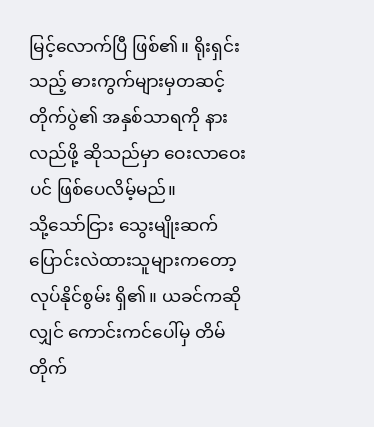မြင့်လောက်ပြီ ဖြစ်၏။ ရိုးရှင်းသည့် ဓားကွက်များမှတဆင့် တိုက်ပွဲ၏ အနှစ်သာရကို နားလည်ဖို့ ဆိုသည်မှာ ဝေးလာဝေးပင် ဖြစ်ပေလိမ့်မည်။
သို့သော်ငြား သွေးမျိုးဆက် ပြောင်းလဲထားသူများကတော့ လုပ်နိုင်စွမ်း ရှိ၏။ ယခင်ကဆိုလျှင် ကောင်းကင်ပေါ်မှ တိမ်တိုက်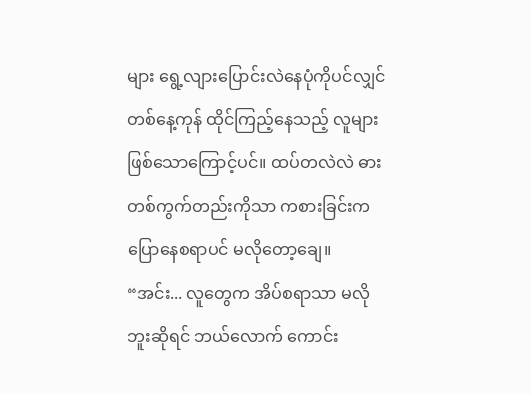များ ရွေ့လျားပြောင်းလဲနေပုံကိုပင်လျှင် တစ်နေ့ကုန် ထိုင်ကြည့်နေသည့် လူများ ဖြစ်သောကြောင့်ပင်။ ထပ်တလဲလဲ ဓားတစ်ကွက်တည်းကိုသာ ကစားခြင်းက ပြောနေစရာပင် မလိုတော့ချေ။
“အင်း... လူတွေက အိပ်စရာသာ မလိုဘူးဆိုရင် ဘယ်လောက် ကောင်း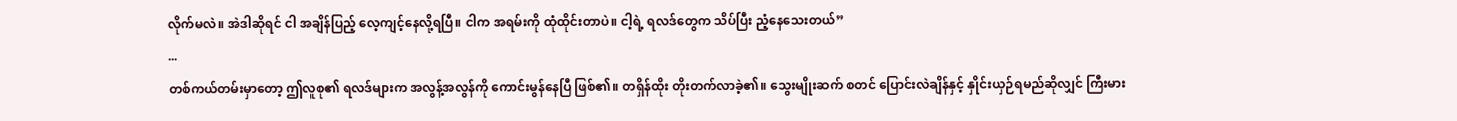လိုက်မလဲ။ အဲဒါဆိုရင် ငါ အချိန်ပြည့် လေ့ကျင့်နေလို့ရပြီ။ ငါက အရမ်းကို ထုံထိုင်းတာပဲ။ ငါ့ရဲ့ ရလဒ်တွေက သိပ်ပြီး ညံ့နေသေးတယ်”
...
တစ်ကယ်တမ်းမှာတော့ ဤလူစု၏ ရလဒ်များက အလွန့်အလွန်ကို ကောင်းမွန်နေပြီ ဖြစ်၏။ တရှိန်ထိုး တိုးတက်လာခဲ့၏။ သွေးမျိုးဆက် စတင် ပြောင်းလဲချိန်နှင့် နှိုင်းယှဉ်ရမည်ဆိုလျှင် ကြီးမား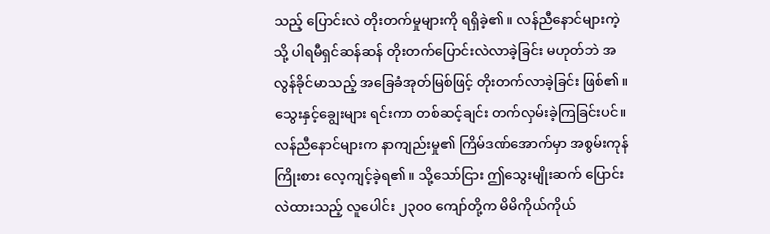သည့် ပြောင်းလဲ တိုးတက်မှုများကို ရရှိခဲ့၏။ လန်ညီနောင်များကဲ့သို့ ပါရမီရှင်ဆန်ဆန် တိုးတက်ပြောင်းလဲလာခဲ့ခြင်း မဟုတ်ဘဲ အလွန်ခိုင်မာသည့် အခြေခံအုတ်မြစ်ဖြင့် တိုးတက်လာခဲ့ခြင်း ဖြစ်၏။ သွေးနှင့်ချွေးများ ရင်းကာ တစ်ဆင့်ချင်း တက်လှမ်းခဲ့ကြခြင်းပင်။
လန်ညီနောင်များက နာကျည်းမှု၏ ကြိမ်ဒဏ်အောက်မှာ အစွမ်းကုန် ကြိုးစား လေ့ကျင့်ခဲ့ရ၏။ သို့သော်ငြား ဤသွေးမျိုးဆက် ပြောင်းလဲထားသည့် လူပေါင်း ၂၃၀၀ ကျော်တို့က မိမိကိုယ်ကိုယ်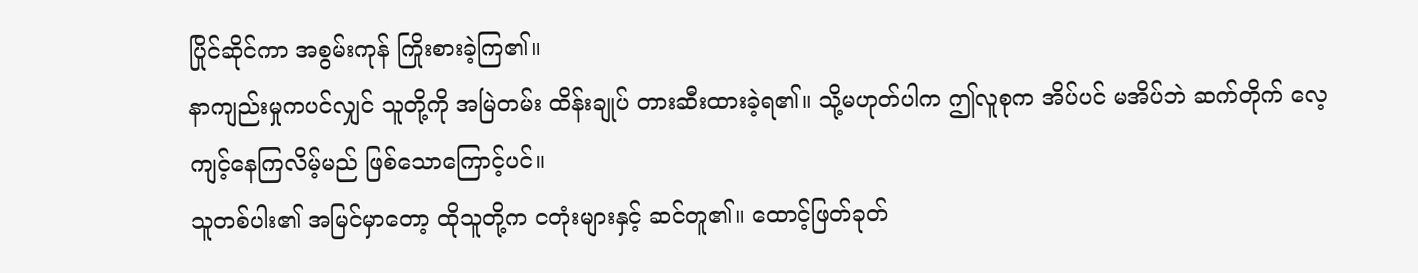ပြိုင်ဆိုင်ကာ အစွမ်းကုန် ကြိုးစားခဲ့ကြ၏။
နာကျည်းမှုကပင်လျှင် သူတို့ကို အမြဲတမ်း ထိန်းချုပ် တားဆီးထားခဲ့ရ၏။ သို့မဟုတ်ပါက ဤလူစုက အိပ်ပင် မအိပ်ဘဲ ဆက်တိုက် လေ့ကျင့်နေကြလိမ့်မည် ဖြစ်သောကြောင့်ပင်။
သူတစ်ပါး၏ အမြင်မှာတော့ ထိုသူတို့က ငတုံးများနှင့် ဆင်တူ၏။ ထောင့်ဖြတ်ခုတ်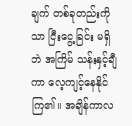ချက် တစ်ခုတည်းကိုသာ ငြီးငွေ့ခြင်း မရှိဘဲ အကြိမ် သန်းနှင့်ချီကာ လေ့ကျင့်နေနိုင်ကြ၏။ အချိန်ကာလ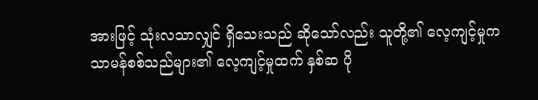အားဖြင့် သုံးလသာလျှင် ရှိသေးသည် ဆိုသော်လည်း သူတို့၏ လေ့ကျင့်မှုက သာမန်စစ်သည်များ၏ လေ့ကျင့်မှုထက် နှစ်ဆ ပို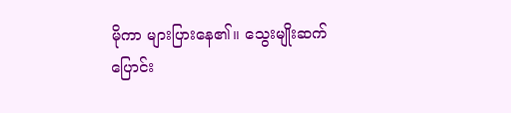မိုကာ များပြားနေ၏။ သွေးမျိုးဆက် ပြောင်း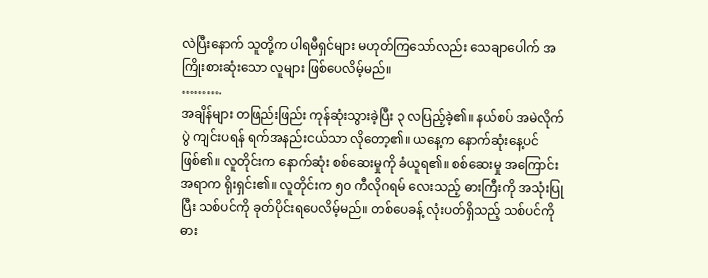လဲပြီးနောက် သူတို့က ပါရမီရှင်များ မဟုတ်ကြသော်လည်း သေချာပေါက် အကြိုးစားဆုံးသော လူများ ဖြစ်ပေလိမ့်မည်။
……….
အချိန်များ တဖြည်းဖြည်း ကုန်ဆုံးသွားခဲ့ပြီး ၃ လပြည့်ခဲ့၏။ နယ်စပ် အမဲလိုက်ပွဲ ကျင်းပရန် ရက်အနည်းငယ်သာ လိုတော့၏။ ယနေ့က နောက်ဆုံးနေ့ပင် ဖြစ်၏။ လူတိုင်းက နောက်ဆုံး စစ်ဆေးမှုကို ခံယူရ၏။ စစ်ဆေးမှု အကြောင်းအရာက ရိုးရှင်း၏။ လူတိုင်းက ၅၀ ကီလိုဂရမ် လေးသည့် ဓားကြီးကို အသုံးပြုပြီး သစ်ပင်ကို ခုတ်ပိုင်းရပေလိမ့်မည်။ တစ်ပေခန့် လုံးပတ်ရှိသည့် သစ်ပင်ကို ဓား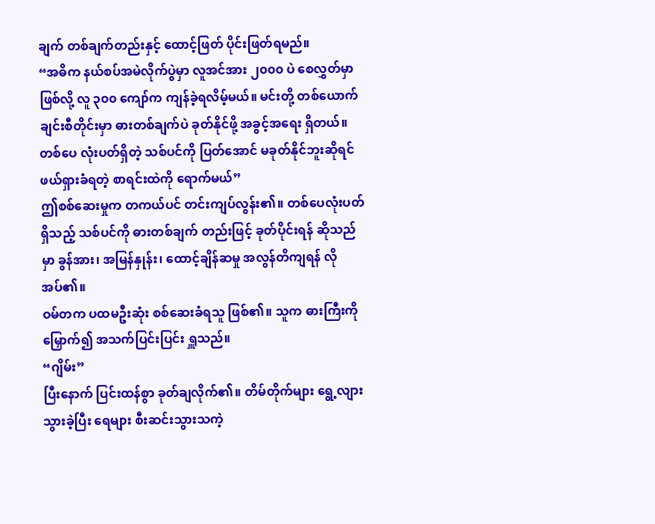ချက် တစ်ချက်တည်းနှင့် ထောင့်ဖြတ် ပိုင်းဖြတ်ရမည်။
“အဓိက နယ်စပ်အမဲလိုက်ပွဲမှာ လူအင်အား ၂၀၀၀ ပဲ စေလွှတ်မှာ ဖြစ်လို့ လူ ၃၀၀ ကျော်က ကျန်ခဲ့ရလိမ့်မယ်။ မင်းတို့ တစ်ယောက်ချင်းစီတိုင်းမှာ ဓားတစ်ချက်ပဲ ခုတ်နိုင်ဖို့ အခွင့်အရေး ရှိတယ်။ တစ်ပေ လုံးပတ်ရှိတဲ့ သစ်ပင်ကို ပြတ်အောင် မခုတ်နိုင်ဘူးဆိုရင် ဖယ်ရှားခံရတဲ့ စာရင်းထဲကို ရောက်မယ်”
ဤစစ်ဆေးမှုက တကယ်ပင် တင်းကျပ်လွန်း၏။ တစ်ပေလုံးပတ်ရှိသည့် သစ်ပင်ကို ဓားတစ်ချက် တည်းဖြင့် ခုတ်ပိုင်းရန် ဆိုသည်မှာ ခွန်အား၊ အမြန်နှုန်း၊ ထောင့်ချိန်ဆမှု အလွန်တိကျရန် လိုအပ်၏။
ဝမ်တက ပထမဦးဆုံး စစ်ဆေးခံရသူ ဖြစ်၏။ သူက ဓားကြီးကို မြှောက်၍ အသက်ပြင်းပြင်း ရှူသည်။
“ဂျိမ်း”
ပြီးနောက် ပြင်းထန်စွာ ခုတ်ချလိုက်၏။ တိမ်တိုက်များ ရွေ့လျားသွားခဲ့ပြီး ရေများ စီးဆင်းသွားသကဲ့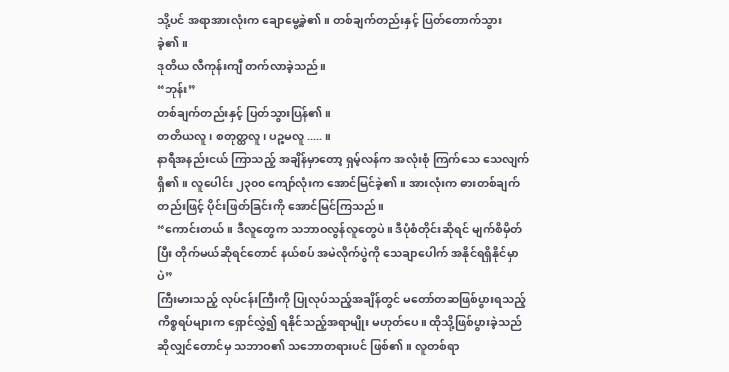သို့ပင် အရာအားလုံးက ချောမွေ့ခဲ့၏။ တစ်ချက်တည်းနှင့် ပြတ်တောက်သွားခဲ့၏။
ဒုတိယ လီကုန်းကျီ တက်လာခဲ့သည်။
“ဘုန်း”
တစ်ချက်တည်းနှင့် ပြတ်သွားပြန်၏။
တတိယလူ၊ စတုတ္ထလူ၊ ပဉ္စမလူ ..... ။
နာရီအနည်းငယ် ကြာသည့် အချိန်မှာတော့ ရှမ့်လန်က အလုံးစုံ ကြက်သေ သေလျက် ရှိ၏။ လူပေါင်း ၂၃၀၀ ကျော်လုံးက အောင်မြင်ခဲ့၏။ အားလုံးက ဓားတစ်ချက်တည်းဖြင့် ပိုင်းဖြတ်ခြင်းကို အောင်မြင်ကြသည်။
“ကောင်းတယ်။ ဒီလူတွေက သဘာဝလွန်လူတွေပဲ။ ဒီပုံစံတိုင်းဆိုရင် မျက်စိမှိတ်ပြီး တိုက်မယ်ဆိုရင်တောင် နယ်စပ် အမဲလိုက်ပွဲကို သေချာပေါက် အနိုင်ရရှိနိုင်မှာပဲ”
ကြီးမားသည့် လုပ်ငန်းကြီးကို ပြုလုပ်သည့်အချိန်တွင် မတော်တဆဖြစ်ပွားရသည့် ကိစ္စရပ်များက ရှောင်လွှဲ၍ ရနိုင်သည့်အရာမျိုး မဟုတ်ပေ။ ထိုသို့ဖြစ်ပွားခဲ့သည်ဆိုလျှင်တောင်မှ သဘာဝ၏ သဘောတရားပင် ဖြစ်၏။ လူတစ်ရာ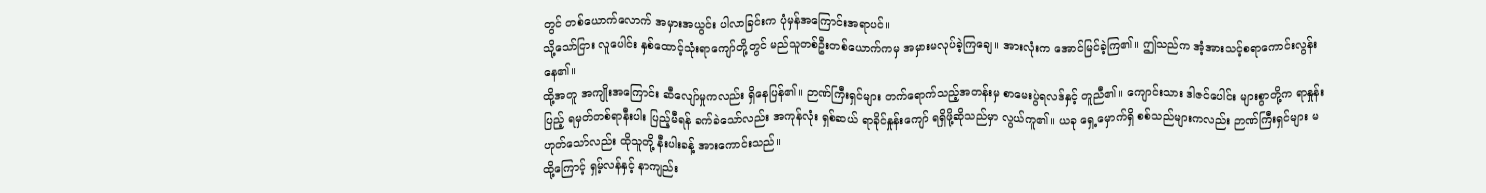တွင် တစ်ယောက်လောက် အမှားအယွင်း ပါလာခြင်းက ပုံမှန်အကြောင်းအရာပင်။
သို့သော်ငြား လူပေါင်း နှစ်ထောင့်သုံးရာကျော်တို့တွင် မည်သူတစ်ဦးတစ်ယောက်ကမှ အမှားမလုပ်ခဲ့ကြချေ။ အားလုံးက အောင်မြင်ခဲ့ကြ၏။ ဤသည်က အံ့အားသင့်စရာကောင်းလွန်းနေ၏။
ထို့အတူ အကျိုးအကြောင်း ဆီလျော်မှုကလည်း ရှိနေပြန်၏။ ဉာဏ်ကြီးရှင်များ တက်ရောက်သည့်အတန်းမှ စာမေးပွဲရလဒ်နှင့် တူညီ၏။ ကျောင်းသား ဒါဇင်ပေါင်း များစွာတို့က ရာနှုန်းပြည့် ရမှတ်တစ်ရာနီးပါး ပြည့်မီရန် ခက်ခဲသော်လည်း အကုန်လုံး ရှစ်ဆယ် ရာခိုင်နှုန်းကျော် ရရှိဖို့ဆိုသည်မှာ လွယ်ကူ၏။ ယခု ရှေ့မှောက်ရှိ စစ်သည်များကလည်း ဉာဏ်ကြီးရှင်များ မဟုတ်သော်လည်း ထိုသူတို့ နီးပါးခန့် အားကောင်းသည်။
ထို့ကြောင့် ရှမ့်လန်နှင့် နာကျည်း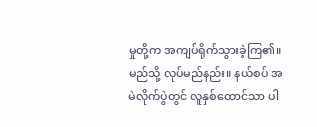မှုတို့က အကျပ်ရိုက်သွားခဲ့ကြ၏။
မည်သို့ လုပ်မည်နည်း။ နယ်စပ် အမဲလိုက်ပွဲတွင် လူနှစ်ထောင်သာ ပါ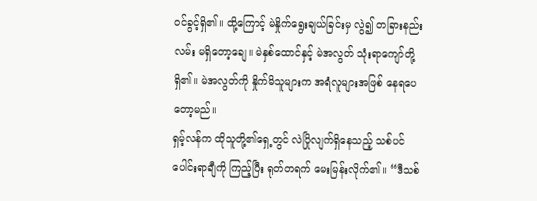ဝင်ခွင့်ရှိ၏။ ထို့ကြောင့် မဲနှိုက်ရွေးချယ်ခြင်းမှ လွဲ၍ တခြားနည်းလမ်း မရှိတော့ချေ။ မဲနှစ်ထောင်နှင့် မဲအလွတ် သုံးရာကျော်တို့ ရှိ၏။ မဲအလွတ်ကို နှိုက်မိသူများက အရံလူများအဖြစ် နေရပေတော့မည်။
ရှမ့်လန်က ထိုသူတို့၏ရှေ့တွင် လဲပြိုလျက်ရှိနေသည့် သစ်ပင်ပေါင်းရာချီကို ကြည့်ပြီး ရုတ်တရက် မေးမြန်းလိုက်၏။ “ဒီသစ်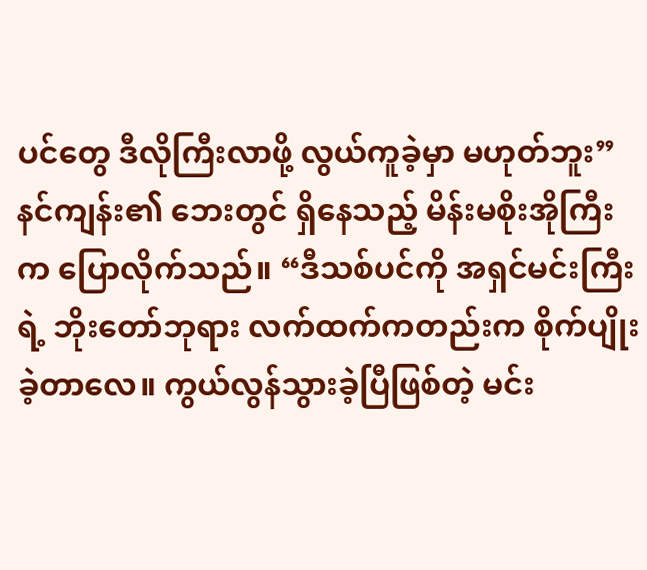ပင်တွေ ဒီလိုကြီးလာဖို့ လွယ်ကူခဲ့မှာ မဟုတ်ဘူး”
နင်ကျန်း၏ ဘေးတွင် ရှိနေသည့် မိန်းမစိုးအိုကြီးက ပြောလိုက်သည်။ “ဒီသစ်ပင်ကို အရှင်မင်းကြီးရဲ့ ဘိုးတော်ဘုရား လက်ထက်ကတည်းက စိုက်ပျိုးခဲ့တာလေ။ ကွယ်လွန်သွားခဲ့ပြီဖြစ်တဲ့ မင်း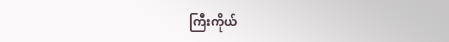ကြီးကိုယ်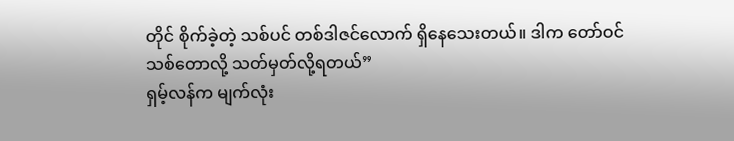တိုင် စိုက်ခဲ့တဲ့ သစ်ပင် တစ်ဒါဇင်လောက် ရှိနေသေးတယ်။ ဒါက တော်ဝင်သစ်တောလို့ သတ်မှတ်လို့ရတယ်”
ရှမ့်လန်က မျက်လုံး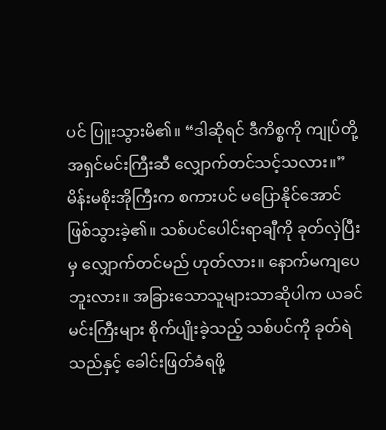ပင် ပြူးသွားမိ၏။ “ဒါဆိုရင် ဒီကိစ္စကို ကျုပ်တို့ အရှင်မင်းကြီးဆီ လျှောက်တင်သင့်သလား။”
မိန်းမစိုးအိုကြီးက စကားပင် မပြောနိုင်အောင် ဖြစ်သွားခဲ့၏။ သစ်ပင်ပေါင်းရာချီကို ခုတ်လှဲပြီးမှ လျှောက်တင်မည် ဟုတ်လား။ နောက်မကျပေဘူးလား။ အခြားသောသူများသာဆိုပါက ယခင်မင်းကြီးများ စိုက်ပျိုးခဲ့သည့် သစ်ပင်ကို ခုတ်ရဲသည်နှင့် ခေါင်းဖြတ်ခံရဖို့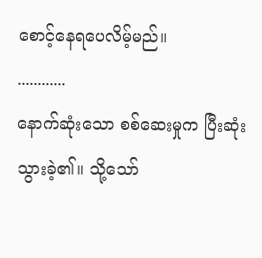စောင့်နေရပေလိမ့်မည်။
............
နောက်ဆုံးသော စစ်ဆေးမှုက ပြီးဆုံးသွားခဲ့၏။ သို့သော်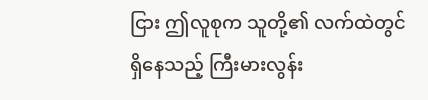ငြား ဤလူစုက သူတို့၏ လက်ထဲတွင် ရှိနေသည့် ကြီးမားလွန်း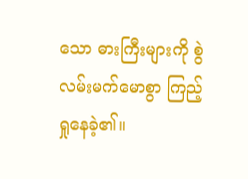သော ဓားကြီးများကို စွဲလမ်းမက်မောစွာ ကြည့်ရှုနေခဲ့၏။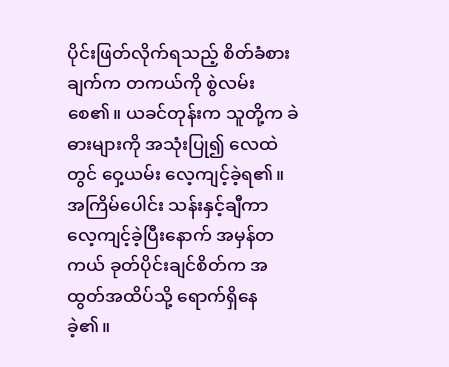ပိုင်းဖြတ်လိုက်ရသည့် စိတ်ခံစားချက်က တကယ်ကို စွဲလမ်းစေ၏။ ယခင်တုန်းက သူတို့က ခဲဓားများကို အသုံးပြု၍ လေထဲတွင် ဝှေ့ယမ်း လေ့ကျင့်ခဲ့ရ၏။
အကြိမ်ပေါင်း သန်းနှင့်ချီကာ လေ့ကျင့်ခဲ့ပြီးနောက် အမှန်တကယ် ခုတ်ပိုင်းချင်စိတ်က အထွတ်အထိပ်သို့ ရောက်ရှိနေခဲ့၏။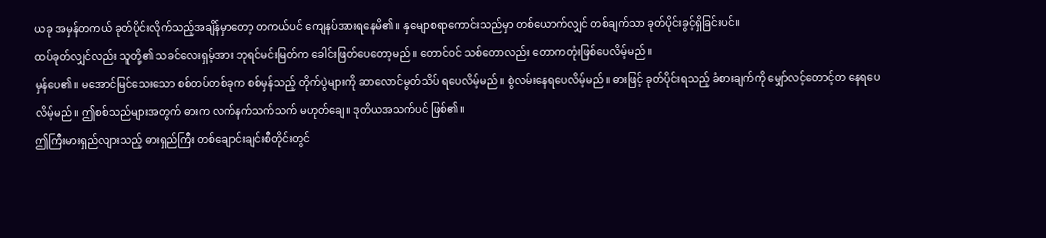ယခု အမှန်တကယ် ခုတ်ပိုင်းလိုက်သည့်အချိန်မှာတော့ တကယ်ပင် ကျေနပ်အားရနေမိ၏။ နှမျောစရာကောင်းသည်မှာ တစ်ယောက်လျှင် တစ်ချက်သာ ခုတ်ပိုင်းခွင့်ရှိခြင်းပင်။
ထပ်ခုတ်လျှင်လည်း သူတို့၏ သခင်လေးရှမ့်အား ဘုရင်မင်းမြတ်က ခေါင်းဖြတ်ပေတော့မည်။ တောင်ဝင် သစ်တောလည်း တောကတုံးဖြစ်ပေလိမ့်မည်။
မှန်ပေ၏။ မအောင်မြင်သေးသော စစ်တပ်တစ်ခုက စစ်မှန်သည့် တိုက်ပွဲများကို ဆာလောင်မွတ်သိပ် ရပေလိမ့်မည်။ စွဲလမ်းနေရပေလိမ့်မည်။ ဓားဖြင့် ခုတ်ပိုင်းရသည့် ခံစားချက်ကို မျှော်လင့်တောင့်တ နေရပေလိမ့်မည်။ ဤစစ်သည်များအတွက် ဓားက လက်နက်သက်သက် မဟုတ်ချေ။ ဒုတိယအသက်ပင် ဖြစ်၏။
ဤကြီးမားရှည်လျားသည့် ဓားရှည်ကြီး တစ်ချောင်းချင်းစီတိုင်းတွင်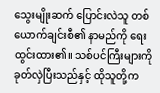သွေးမျိုးဆက် ပြောင်းလဲသူ တစ်ယောက်ချင်းစီ၏ နာမည်ကို ရေးထွင်းထား၏။ သစ်ပင်ကြီးများကို ခုတ်လှဲပြီးသည်နှင့် ထိုသူတို့က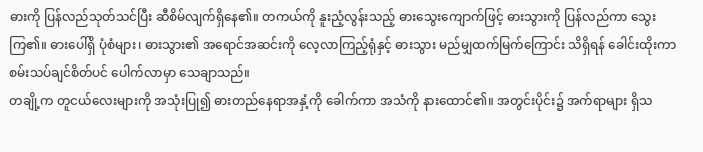ဓားကို ပြန်လည်သုတ်သင်ပြီး ဆီစိမ်လျက်ရှိနေ၏။ တကယ်ကို နူးညံ့လွန်းသည့် ဓားသွေးကျောက်ဖြင့် ဓားသွားကို ပြန်လည်ကာ သွေးကြ၏။ ဓားပေါ်ရှိ ပုံစံများ၊ ဓားသွား၏ အရောင်အဆင်းကို လေ့လာကြည့်ရုံနှင့် ဓားသွား မည်မျှထက်မြက်ကြောင်း သိရှိရန် ခေါင်းထိုးကာ စမ်းသပ်ချင်စိတ်ပင် ပေါက်လာမှာ သေချာသည်။
တချို့က တူငယ်လေးများကို အသုံးပြု၍ ဓားတည်နေရာအနှံ့ကို ခေါက်ကာ အသံကို နားထောင်၏။ အတွင်းပိုင်း၌ အက်ရာများ ရှိသ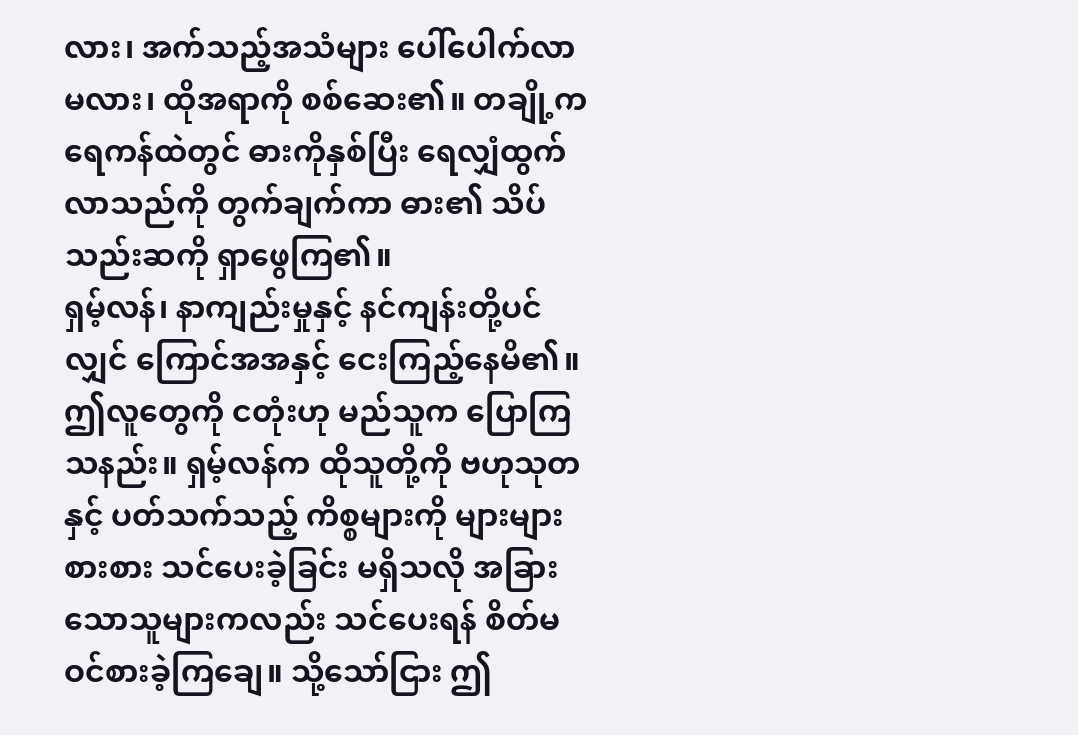လား၊ အက်သည့်အသံများ ပေါ်ပေါက်လာမလား၊ ထိုအရာကို စစ်ဆေး၏။ တချို့က ရေကန်ထဲတွင် ဓားကိုနှစ်ပြီး ရေလျှံထွက်လာသည်ကို တွက်ချက်ကာ ဓား၏ သိပ်သည်းဆကို ရှာဖွေကြ၏။
ရှမ့်လန်၊ နာကျည်းမှုနှင့် နင်ကျန်းတို့ပင်လျှင် ကြောင်အအနှင့် ငေးကြည့်နေမိ၏။ ဤလူတွေကို ငတုံးဟု မည်သူက ပြောကြသနည်း။ ရှမ့်လန်က ထိုသူတို့ကို ဗဟုသုတနှင့် ပတ်သက်သည့် ကိစ္စများကို များများစားစား သင်ပေးခဲ့ခြင်း မရှိသလို အခြားသောသူများကလည်း သင်ပေးရန် စိတ်မဝင်စားခဲ့ကြချေ။ သို့သော်ငြား ဤ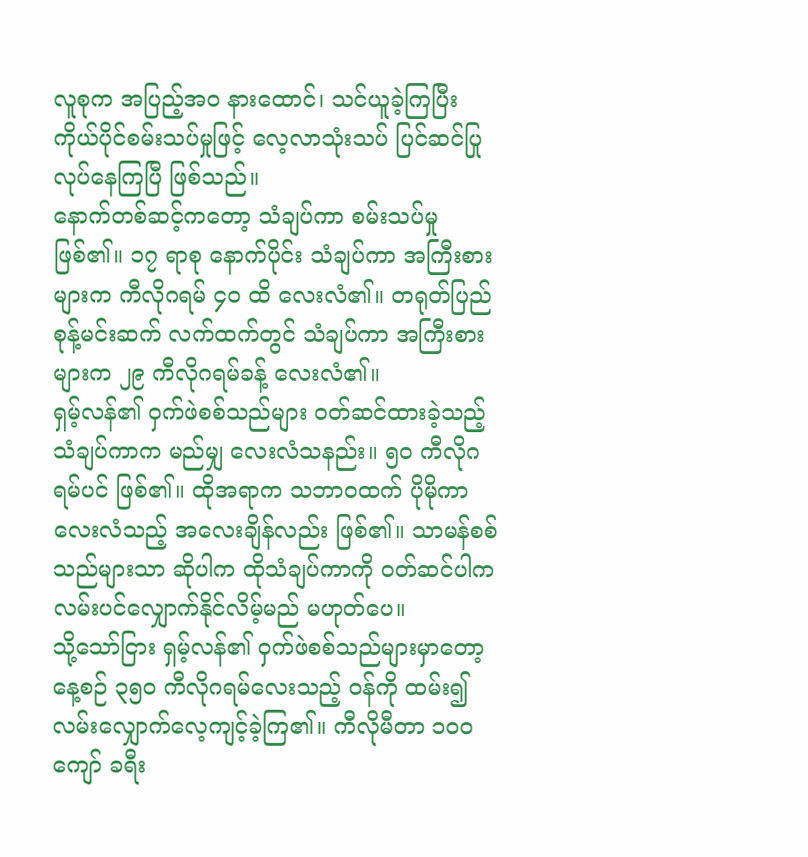လူစုက အပြည့်အဝ နားထောင်၊ သင်ယူခဲ့ကြပြီး ကိုယ်ပိုင်စမ်းသပ်မှုဖြင့် လေ့လာသုံးသပ် ပြင်ဆင်ပြုလုပ်နေကြပြီ ဖြစ်သည်။
နောက်တစ်ဆင့်ကတော့ သံချပ်ကာ စမ်းသပ်မှု ဖြစ်၏။ ၁၇ ရာစု နောက်ပိုင်း သံချပ်ကာ အကြီးစားများက ကီလိုဂရမ် ၄၀ ထိ လေးလံ၏။ တရုတ်ပြည် စုန့်မင်းဆက် လက်ထက်တွင် သံချပ်ကာ အကြီးစားများက ၂၉ ကီလိုဂရမ်ခန့် လေးလံ၏။
ရှမ့်လန်၏ ဝှက်ဖဲစစ်သည်များ ဝတ်ဆင်ထားခဲ့သည့် သံချပ်ကာက မည်မျှ လေးလံသနည်း။ ၅၀ ကီလိုဂရမ်ပင် ဖြစ်၏။ ထိုအရာက သဘာဝထက် ပိုမိုကာ လေးလံသည့် အလေးချိန်လည်း ဖြစ်၏။ သာမန်စစ်သည်များသာ ဆိုပါက ထိုသံချပ်ကာကို ဝတ်ဆင်ပါက လမ်းပင်လျှောက်နိုင်လိမ့်မည် မဟုတ်ပေ။
သို့သော်ငြား ရှမ့်လန်၏ ဝှက်ဖဲစစ်သည်များမှာတော့ နေ့စဉ် ၃၅၀ ကီလိုဂရမ်လေးသည့် ဝန်ကို ထမ်း၍ လမ်းလျှောက်လေ့ကျင့်ခဲ့ကြ၏။ ကီလိုမီတာ ၁၀၀ ကျော် ခရီး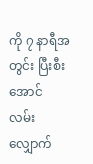ကို ၇ နာရီအတွင်း ပြီးစီးအောင် လမ်းလျှောက်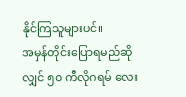နိုင်ကြသူများပင်။
အမှန်တိုင်းပြောရမည်ဆိုလျှင် ၅၀ ကီလိုဂရမ် လေး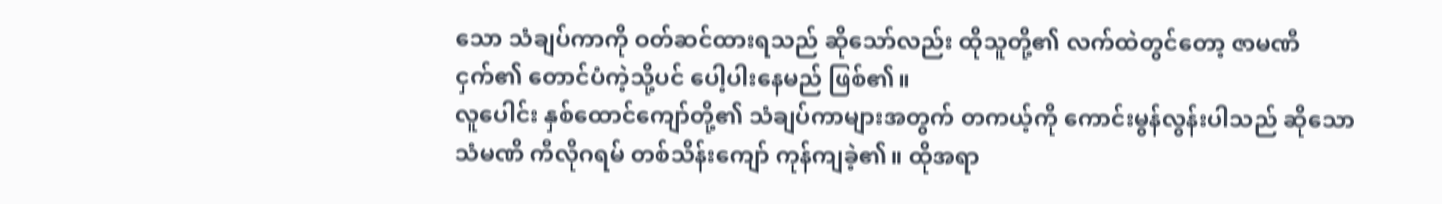သော သံချပ်ကာကို ဝတ်ဆင်ထားရသည် ဆိုသော်လည်း ထိုသူတို့၏ လက်ထဲတွင်တော့ ဇာမဏီငှက်၏ တောင်ပံကဲ့သို့ပင် ပေါ့ပါးနေမည် ဖြစ်၏။
လူပေါင်း နှစ်ထောင်ကျော်တို့၏ သံချပ်ကာများအတွက် တကယ့်ကို ကောင်းမွန်လွန်းပါသည် ဆိုသော သံမဏိ ကီလိုဂရမ် တစ်သိန်းကျော် ကုန်ကျခဲ့၏။ ထိုအရာ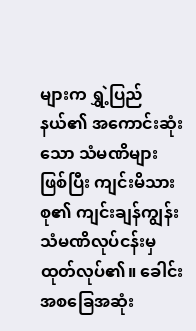များက ရွှဲ့ပြည်နယ်၏ အကောင်းဆုံးသော သံမဏိများဖြစ်ပြီး ကျင်းမိသားစု၏ ကျင်းချန်ကျွန်း သံမဏိလုပ်ငန်းမှ ထုတ်လုပ်၏။ ခေါင်းအစခြေအဆုံး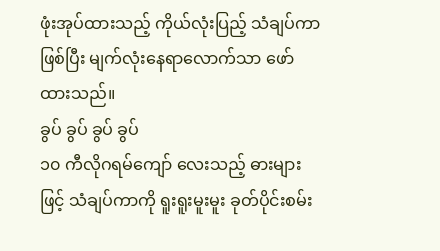ဖုံးအုပ်ထားသည့် ကိုယ်လုံးပြည့် သံချပ်ကာ ဖြစ်ပြီး မျက်လုံးနေရာလောက်သာ ဖော်ထားသည်။
ခွပ် ခွပ် ခွပ် ခွပ်
၁၀ ကီလိုဂရမ်ကျော် လေးသည့် ဓားများဖြင့် သံချပ်ကာကို ရူးရူးမူးမူး ခုတ်ပိုင်းစမ်း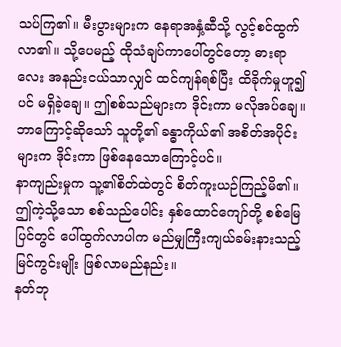သပ်ကြ၏။ မီးပွားများက နေရာအနှံ့ဆီသို့ လွင့်စင်ထွက်လာ၏။ သို့ပေမည့် ထိုသံချပ်ကာပေါ်တွင်တော့ ဓားရာလေး အနည်းငယ်သာလျှင် ထင်ကျန်ရစ်ပြီး ထိခိုက်မှုဟူ၍ပင် မရှိခဲ့ချေ။ ဤစစ်သည်များက ဒိုင်းကာ မလိုအပ်ချေ။ ဘာကြောင့်ဆိုသော် သူတို့၏ ခန္ဓာကိုယ်၏ အစိတ်အပိုင်းများက ဒိုင်းကာ ဖြစ်နေသောကြောင့်ပင်။
နာကျည်းမှုက သူ့၏စိတ်ထဲတွင် စိတ်ကူးယဉ်ကြည့်မိ၏။ ဤကဲ့သို့သော စစ်သည်ပေါင်း နှစ်ထောင်ကျော်တို့ စစ်မြေပြင်တွင် ပေါ်ထွက်လာပါက မည်မျှကြီးကျယ်ခမ်းနားသည့် မြင်ကွင်းမျိုး ဖြစ်လာမည်နည်း။
နတ်ဘု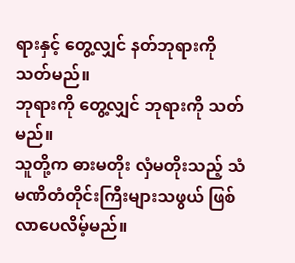ရားနှင့် တွေ့လျှင် နတ်ဘုရားကို သတ်မည်။
ဘုရားကို တွေ့လျှင် ဘုရားကို သတ်မည်။
သူတို့က ဓားမတိုး လှံမတိုးသည့် သံမဏိတံတိုင်းကြီးများသဖွယ် ဖြစ်လာပေလိမ့်မည်။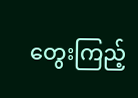တွေးကြည့်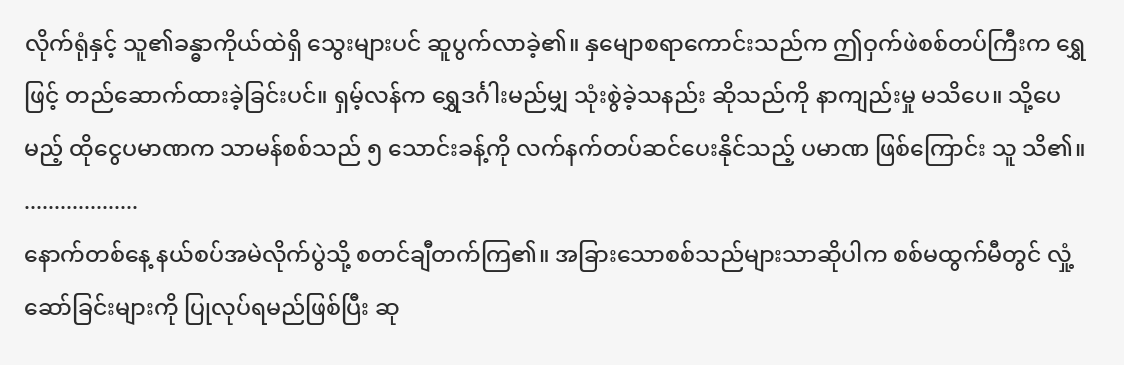လိုက်ရုံနှင့် သူ၏ခန္ဓာကိုယ်ထဲရှိ သွေးများပင် ဆူပွက်လာခဲ့၏။ နှမျောစရာကောင်းသည်က ဤဝှက်ဖဲစစ်တပ်ကြီးက ရွှေဖြင့် တည်ဆောက်ထားခဲ့ခြင်းပင်။ ရှမ့်လန်က ရွှေဒင်္ဂါးမည်မျှ သုံးစွဲခဲ့သနည်း ဆိုသည်ကို နာကျည်းမှု မသိပေ။ သို့ပေမည့် ထိုငွေပမာဏက သာမန်စစ်သည် ၅ သောင်းခန့်ကို လက်နက်တပ်ဆင်ပေးနိုင်သည့် ပမာဏ ဖြစ်ကြောင်း သူ သိ၏။
...................
နောက်တစ်နေ့ နယ်စပ်အမဲလိုက်ပွဲသို့ စတင်ချီတက်ကြ၏။ အခြားသောစစ်သည်များသာဆိုပါက စစ်မထွက်မီတွင် လှုံ့ဆော်ခြင်းများကို ပြုလုပ်ရမည်ဖြစ်ပြီး ဆု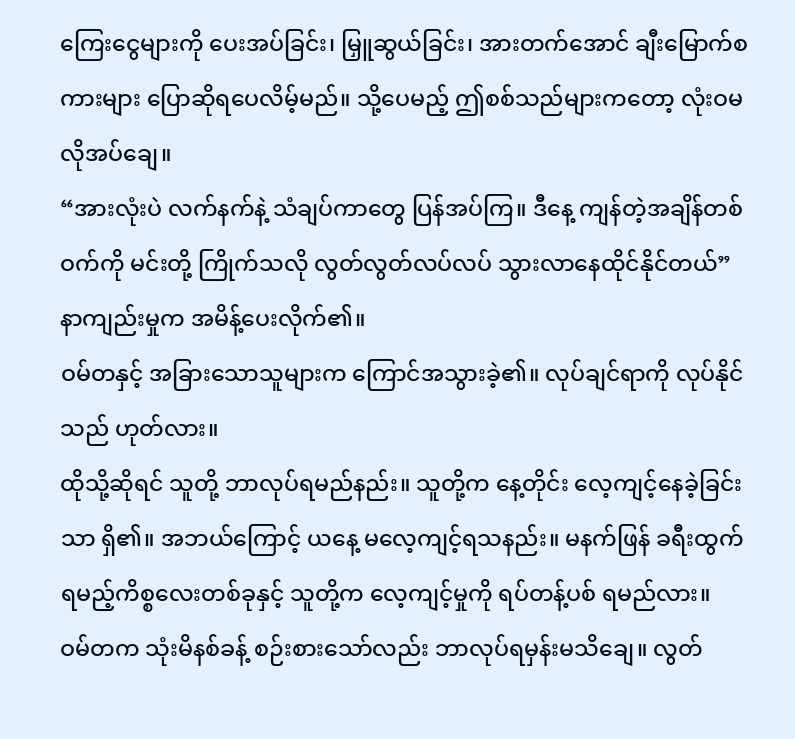ကြေးငွေများကို ပေးအပ်ခြင်း၊ မြှူဆွယ်ခြင်း၊ အားတက်အောင် ချီးမြောက်စကားများ ပြောဆိုရပေလိမ့်မည်။ သို့ပေမည့် ဤစစ်သည်များကတော့ လုံးဝမလိုအပ်ချေ။
“အားလုံးပဲ လက်နက်နဲ့ သံချပ်ကာတွေ ပြန်အပ်ကြ။ ဒီနေ့ ကျန်တဲ့အချိန်တစ်ဝက်ကို မင်းတို့ ကြိုက်သလို လွတ်လွတ်လပ်လပ် သွားလာနေထိုင်နိုင်တယ်” နာကျည်းမှုက အမိန့်ပေးလိုက်၏။
ဝမ်တနှင့် အခြားသောသူများက ကြောင်အသွားခဲ့၏။ လုပ်ချင်ရာကို လုပ်နိုင်သည် ဟုတ်လား။
ထိုသို့ဆိုရင် သူတို့ ဘာလုပ်ရမည်နည်း။ သူတို့က နေ့တိုင်း လေ့ကျင့်နေခဲ့ခြင်းသာ ရှိ၏။ အဘယ်ကြောင့် ယနေ့ မလေ့ကျင့်ရသနည်း။ မနက်ဖြန် ခရီးထွက်ရမည့်ကိစ္စလေးတစ်ခုနှင့် သူတို့က လေ့ကျင့်မှုကို ရပ်တန့်ပစ် ရမည်လား။
ဝမ်တက သုံးမိနစ်ခန့် စဉ်းစားသော်လည်း ဘာလုပ်ရမှန်းမသိချေ။ လွတ်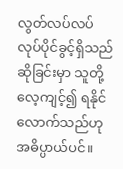လွတ်လပ်လပ် လုပ်ပိုင်ခွင့်ရှိသည် ဆိုခြင်းမှာ သူတို့ လေ့ကျင့်၍ ရနိုင်လောက်သည်ဟု အဓိပ္ပာယ်ပင်။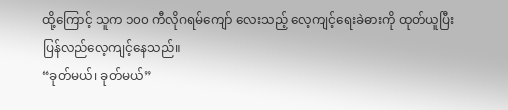ထို့ကြောင့် သူက ၁၀၀ ကီလိုဂရမ်ကျော် လေးသည့် လေ့ကျင့်ရေးခဲဓားကို ထုတ်ယူပြီး ပြန်လည်လေ့ကျင့်နေသည်။
“ခုတ်မယ်၊ ခုတ်မယ်”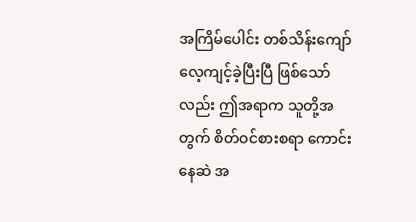အကြိမ်ပေါင်း တစ်သိန်းကျော် လေ့ကျင့်ခဲ့ပြီးပြီ ဖြစ်သော်လည်း ဤအရာက သူတို့အတွက် စိတ်ဝင်စားစရာ ကောင်းနေဆဲ အ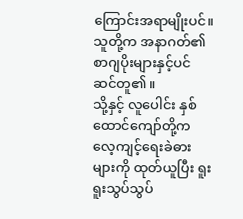ကြောင်းအရာမျိုးပင်။ သူတို့က အနာဂတ်၏ စာဂျပိုးများနှင့်ပင် ဆင်တူ၏။
သို့နှင့် လူပေါင်း နှစ်ထောင်ကျော်တို့က လေ့ကျင့်ရေးခဲဓားများကို ထုတ်ယူပြီး ရူးရူးသွပ်သွပ်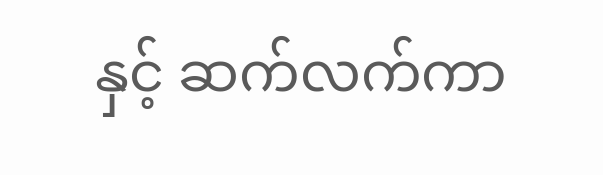နှင့် ဆက်လက်ကာ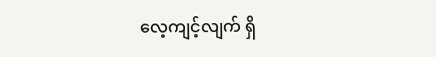လေ့ကျင့်လျက် ရှိ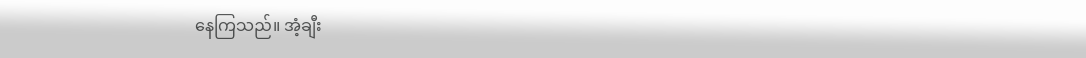နေကြသည်။ အံ့ချီး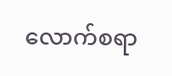လောက်စရာ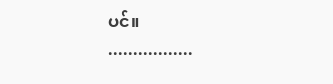ပင်။
.................